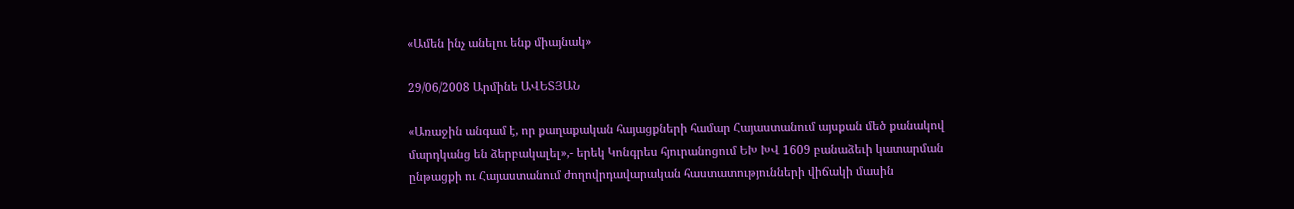«Ամեն ինչ անելու ենք միայնակ»

29/06/2008 Արմինե ԱՎԵՏՅԱՆ

«Առաջին անգամ է, որ քաղաքական հայացքների համար Հայաստանում այսքան մեծ քանակով մարդկանց են ձերբակալել»,- երեկ Կոնգրես հյուրանոցում ԵԽ ԽՎ 1609 բանաձեւի կատարման ընթացքի ու Հայաստանում ժողովրդավարական հաստատությունների վիճակի մասին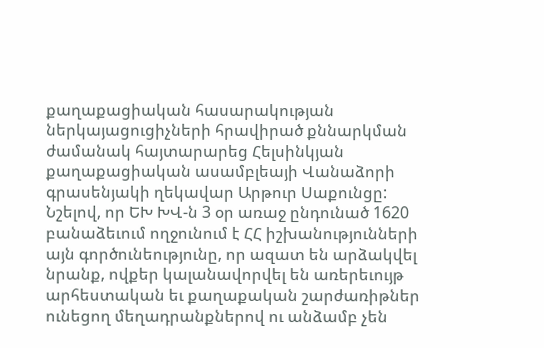քաղաքացիական հասարակության ներկայացուցիչների հրավիրած քննարկման ժամանակ հայտարարեց Հելսինկյան քաղաքացիական ասամբլեայի Վանաձորի գրասենյակի ղեկավար Արթուր Սաքունցը: Նշելով, որ ԵԽ ԽՎ-ն 3 օր առաջ ընդունած 1620 բանաձեւում ողջունում է ՀՀ իշխանությունների այն գործունեությունը, որ ազատ են արձակվել նրանք, ովքեր կալանավորվել են առերեւույթ արհեստական եւ քաղաքական շարժառիթներ ունեցող մեղադրանքներով ու անձամբ չեն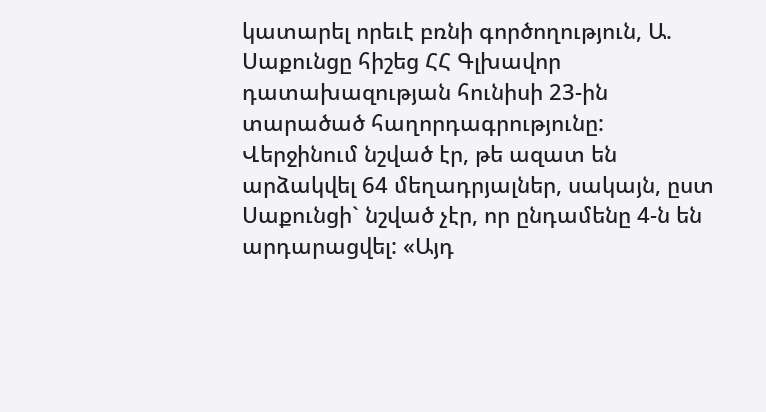կատարել որեւէ բռնի գործողություն, Ա. Սաքունցը հիշեց ՀՀ Գլխավոր դատախազության հունիսի 23-ին տարածած հաղորդագրությունը: Վերջինում նշված էր, թե ազատ են արձակվել 64 մեղադրյալներ, սակայն, ըստ Սաքունցի` նշված չէր, որ ընդամենը 4-ն են արդարացվել: «Այդ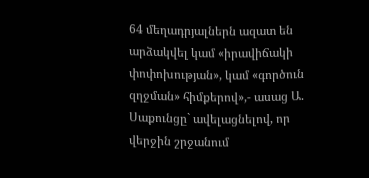64 մեղադրյալներն ազատ են արձակվել կամ «իրավիճակի փոփոխության», կամ «գործուն զղջման» հիմքերով»,- ասաց Ա. Սաքունցը` ավելացնելով, որ վերջին շրջանում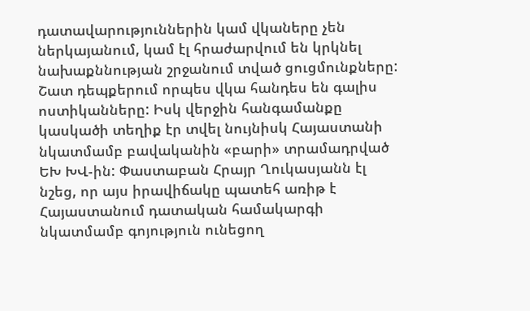դատավարություններին կամ վկաները չեն ներկայանում, կամ էլ հրաժարվում են կրկնել նախաքննության շրջանում տված ցուցմունքները: Շատ դեպքերում որպես վկա հանդես են գալիս ոստիկանները: Իսկ վերջին հանգամանքը կասկածի տեղիք էր տվել նույնիսկ Հայաստանի նկատմամբ բավականին «բարի» տրամադրված ԵԽ ԽՎ-ին: Փաստաբան Հրայր Ղուկասյանն էլ նշեց, որ այս իրավիճակը պատեհ առիթ է Հայաստանում դատական համակարգի նկատմամբ գոյություն ունեցող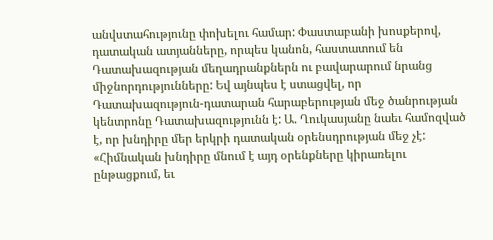անվստահությունը փոխելու համար: Փաստաբանի խոսքերով, դատական ատյանները, որպես կանոն, հաստատում են Դատախազության մեղադրանքներն ու բավարարում նրանց միջնորդությունները: Եվ այնպես է ստացվել, որ Դատախազություն-դատարան հարաբերության մեջ ծանրության կենտրոնը Դատախազությունն է: Ա. Ղուկասյանը նաեւ համոզված է, որ խնդիրը մեր երկրի դատական օրենսդրության մեջ չէ: «Հիմնական խնդիրը մնում է այդ օրենքները կիրառելու ընթացքում, եւ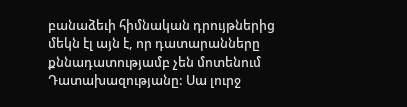բանաձեւի հիմնական դրույթներից մեկն էլ այն է, որ դատարանները քննադատությամբ չեն մոտենում Դատախազությանը: Սա լուրջ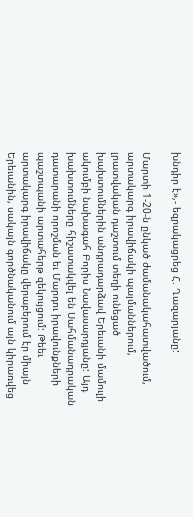խնդիր է»,- եզրակացրեց Հ. Ղազարյանը:

Մարտի 1-20-ն ընկած ժամանակահատվածում, արտակարգ իրավիճակի պայմաններում, լրատվական դաշտում տեղի ունեցած խախտումներին անդրադարձավ Երեւանի մամուլի ակումբի նախագահ Բորիս Նավասարդյանը: Այդ խախտումները հիշատակվել են Սահմանադրական դատարանի որոշման եւ Մարդու իրավունքների պաշտպանի արտահերթ զեկույցում: Թեեւ արտակարգ իրավիճակը վերաբերում էր միայն Երեւանին, սակայն գործնականում այն կիրառվեց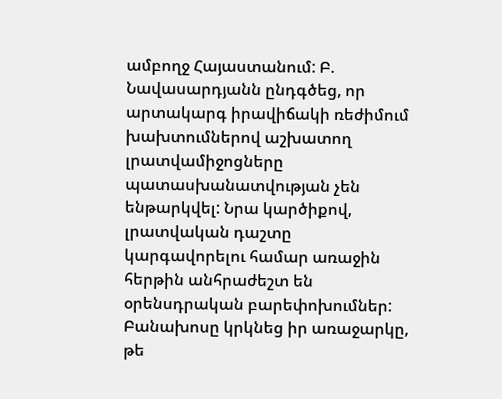ամբողջ Հայաստանում: Բ. Նավասարդյանն ընդգծեց, որ արտակարգ իրավիճակի ռեժիմում խախտումներով աշխատող լրատվամիջոցները պատասխանատվության չեն ենթարկվել: Նրա կարծիքով, լրատվական դաշտը կարգավորելու համար առաջին հերթին անհրաժեշտ են օրենսդրական բարեփոխումներ: Բանախոսը կրկնեց իր առաջարկը, թե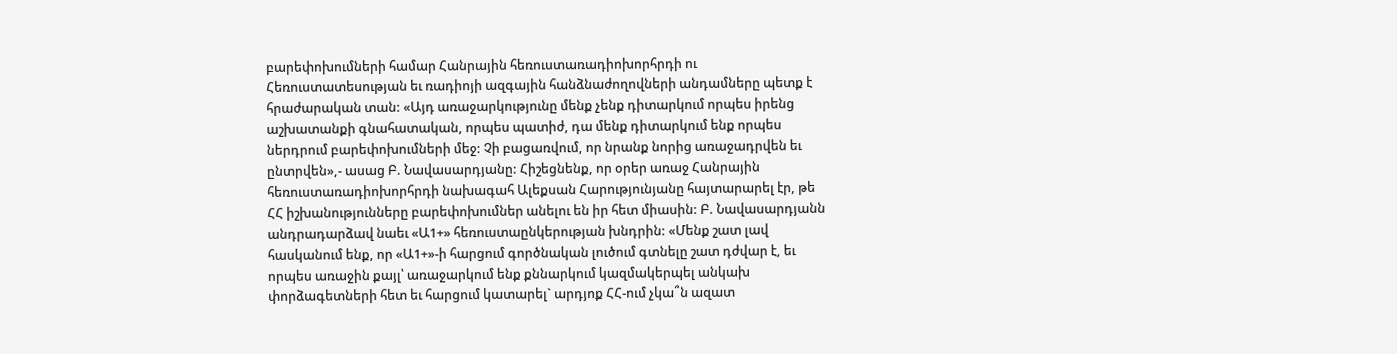բարեփոխումների համար Հանրային հեռուստառադիոխորհրդի ու Հեռուստատեսության եւ ռադիոյի ազգային հանձնաժողովների անդամները պետք է հրաժարական տան: «Այդ առաջարկությունը մենք չենք դիտարկում որպես իրենց աշխատանքի գնահատական, որպես պատիժ, դա մենք դիտարկում ենք որպես ներդրում բարեփոխումների մեջ: Չի բացառվում, որ նրանք նորից առաջադրվեն եւ ընտրվեն»,- ասաց Բ. Նավասարդյանը: Հիշեցնենք, որ օրեր առաջ Հանրային հեռուստառադիոխորհրդի նախագահ Ալեքսան Հարությունյանը հայտարարել էր, թե ՀՀ իշխանությունները բարեփոխումներ անելու են իր հետ միասին: Բ. Նավասարդյանն անդրադարձավ նաեւ «Ա1+» հեռուստաընկերության խնդրին: «Մենք շատ լավ հասկանում ենք, որ «Ա1+»-ի հարցում գործնական լուծում գտնելը շատ դժվար է, եւ որպես առաջին քայլ՝ առաջարկում ենք քննարկում կազմակերպել անկախ փորձագետների հետ եւ հարցում կատարել` արդյոք ՀՀ-ում չկա՞ն ազատ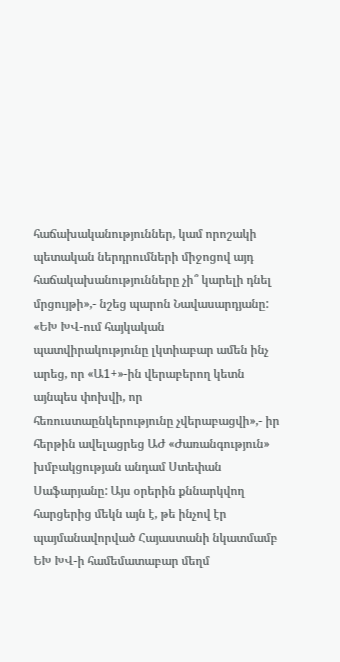հաճախականություններ, կամ որոշակի պետական ներդրումների միջոցով այդ հաճակախանությունները չի՞ կարելի դնել մրցույթի»,- նշեց պարոն Նավասարդյանը: «ԵԽ ԽՎ-ում հայկական պատվիրակությունը լկտիաբար ամեն ինչ արեց, որ «Ա1+»-ին վերաբերող կետն այնպես փոխվի, որ հեռուստաընկերությունը չվերաբացվի»,- իր հերթին ավելացրեց ԱԺ «Ժառանգություն» խմբակցության անդամ Ստեփան Սաֆարյանը: Այս օրերին քննարկվող հարցերից մեկն այն է, թե ինչով էր պայմանավորված Հայաստանի նկատմամբ ԵԽ ԽՎ-ի համեմատաբար մեղմ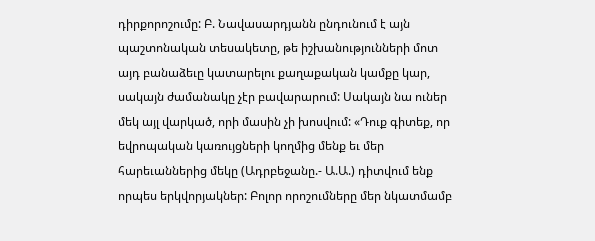դիրքորոշումը: Բ. Նավասարդյանն ընդունում է այն պաշտոնական տեսակետը, թե իշխանությունների մոտ այդ բանաձեւը կատարելու քաղաքական կամքը կար, սակայն ժամանակը չէր բավարարում: Սակայն նա ուներ մեկ այլ վարկած, որի մասին չի խոսվում: «Դուք գիտեք, որ եվրոպական կառույցների կողմից մենք եւ մեր հարեւաններից մեկը (Ադրբեջանը.- Ա.Ա.) դիտվում ենք որպես երկվորյակներ: Բոլոր որոշումները մեր նկատմամբ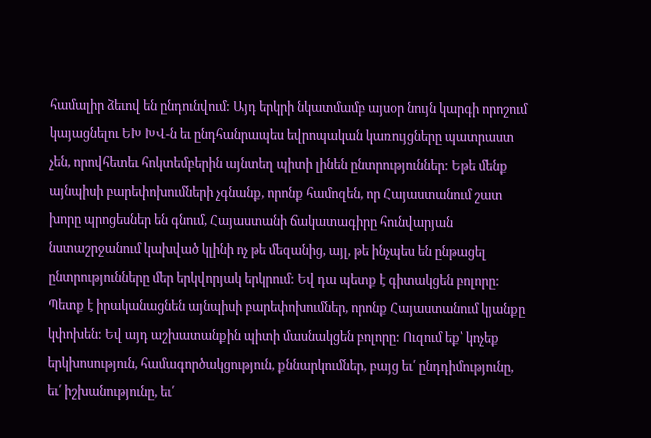համալիր ձեւով են ընդունվում: Այդ երկրի նկատմամբ այսօր նույն կարգի որոշում կայացնելու ԵԽ ԽՎ-ն եւ ընդհանրապես եվրոպական կառույցները պատրաստ չեն, որովհետեւ հոկտեմբերին այնտեղ պիտի լինեն ընտրություններ: Եթե մենք այնպիսի բարեփոխումների չգնանք, որոնք համոզեն, որ Հայաստանում շատ խորը պրոցեսներ են գնում, Հայաստանի ճակատագիրը հունվարյան նստաշրջանում կախված կլինի ոչ թե մեզանից, այլ, թե ինչպես են ընթացել ընտրությունները մեր երկվորյակ երկրում: Եվ դա պետք է գիտակցեն բոլորը: Պետք է իրականացնեն այնպիսի բարեփոխումներ, որոնք Հայաստանում կյանքը կփոխեն: Եվ այդ աշխատանքին պիտի մասնակցեն բոլորը: Ուզում եք՝ կոչեք երկխոսություն, համագործակցություն, քննարկումներ, բայց եւ՛ ընդդիմությունը, եւ՛ իշխանությունը, եւ՛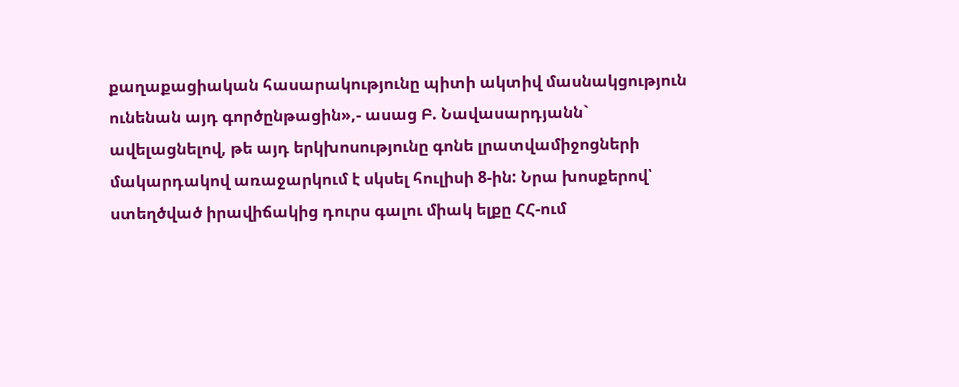քաղաքացիական հասարակությունը պիտի ակտիվ մասնակցություն ունենան այդ գործընթացին»,- ասաց Բ. Նավասարդյանն` ավելացնելով, թե այդ երկխոսությունը գոնե լրատվամիջոցների մակարդակով առաջարկում է սկսել հուլիսի 8-ին: Նրա խոսքերով՝ ստեղծված իրավիճակից դուրս գալու միակ ելքը ՀՀ-ում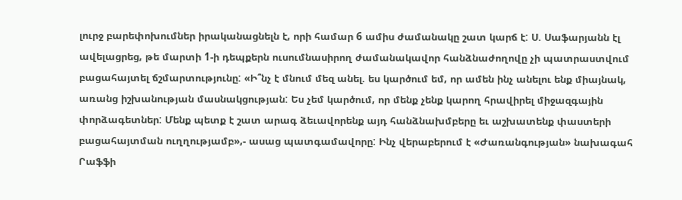լուրջ բարեփոխումներ իրականացնելն է, որի համար 6 ամիս ժամանակը շատ կարճ է: Ս. Սաֆարյանն էլ ավելացրեց, թե մարտի 1-ի դեպքերն ուսումնասիրող ժամանակավոր հանձնաժողովը չի պատրաստվում բացահայտել ճշմարտությունը: «Ի՞նչ է մնում մեզ անել. ես կարծում եմ, որ ամեն ինչ անելու ենք միայնակ, առանց իշխանության մասնակցության: Ես չեմ կարծում, որ մենք չենք կարող հրավիրել միջազգային փորձագետներ: Մենք պետք է շատ արագ ձեւավորենք այդ հանձնախմբերը եւ աշխատենք փաստերի բացահայտման ուղղությամբ»,- ասաց պատգամավորը: Ինչ վերաբերում է «Ժառանգության» նախագահ Րաֆֆի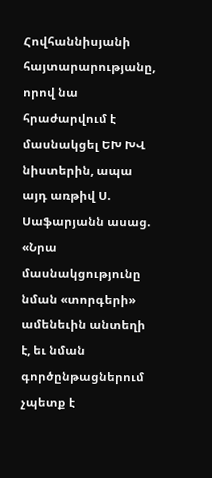Հովհաննիսյանի հայտարարությանը, որով նա հրաժարվում է մասնակցել ԵԽ ԽՎ նիստերին, ապա այդ առթիվ Ս. Սաֆարյանն ասաց. «Նրա մասնակցությունը նման «տորգերի» ամենեւին անտեղի է, եւ նման գործընթացներում չպետք է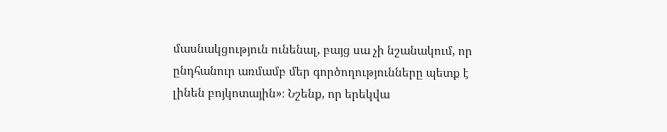մասնակցություն ունենալ, բայց սա չի նշանակում, որ ընդհանուր առմամբ մեր գործողությունները պետք է լինեն բոյկոտային»։ Նշենք, որ երեկվա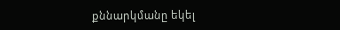քննարկմանը եկել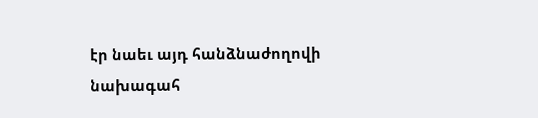էր նաեւ այդ հանձնաժողովի նախագահ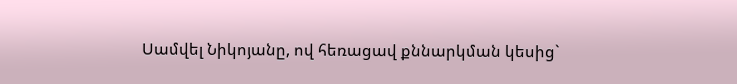Սամվել Նիկոյանը, ով հեռացավ քննարկման կեսից`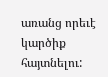առանց որեւէ կարծիք հայտնելու: